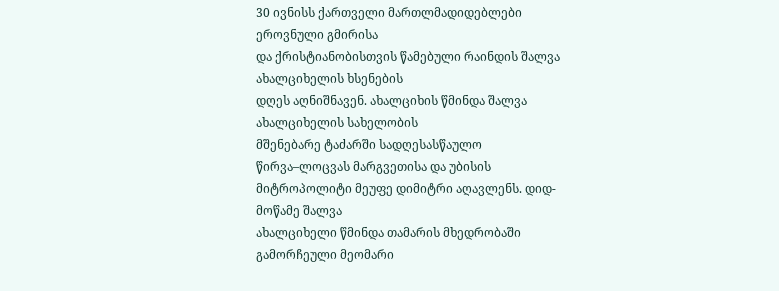30 ივნისს ქართველი მართლმადიდებლები ეროვნული გმირისა
და ქრისტიანობისთვის წამებული რაინდის შალვა ახალციხელის ხსენების
დღეს აღნიშნავენ. ახალციხის წმინდა შალვა ახალციხელის სახელობის
მშენებარე ტაძარში სადღესასწაულო წირვა–ლოცვას მარგვეთისა და უბისის
მიტროპოლიტი მეუფე დიმიტრი აღავლენს. დიდ-მოწამე შალვა
ახალციხელი წმინდა თამარის მხედრობაში გამორჩეული მეომარი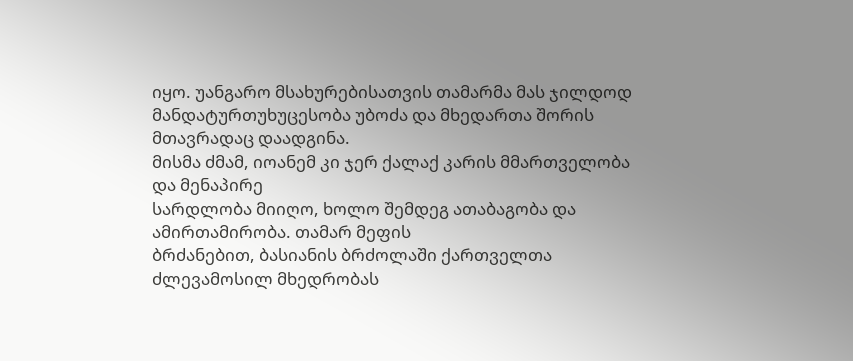იყო. უანგარო მსახურებისათვის თამარმა მას ჯილდოდ
მანდატურთუხუცესობა უბოძა და მხედართა შორის მთავრადაც დაადგინა.
მისმა ძმამ, იოანემ კი ჯერ ქალაქ კარის მმართველობა და მენაპირე
სარდლობა მიიღო, ხოლო შემდეგ ათაბაგობა და ამირთამირობა. თამარ მეფის
ბრძანებით, ბასიანის ბრძოლაში ქართველთა ძლევამოსილ მხედრობას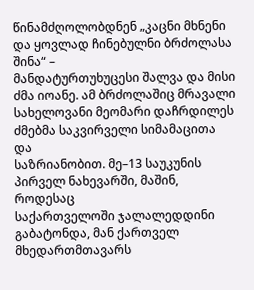წინამძღოლობდნენ „კაცნი მხნენი და ყოვლად ჩინებულნი ბრძოლასა შინა“ –
მანდატურთუხუცესი შალვა და მისი ძმა იოანე. ამ ბრძოლაშიც მრავალი
სახელოვანი მეომარი დაჩრდილეს ძმებმა საკვირველი სიმამაცითა და
საზრიანობით. მე–13 საუკუნის პირველ ნახევარში, მაშინ, როდესაც
საქართველოში ჯალალედდინი გაბატონდა, მან ქართველ მხედართმთავარს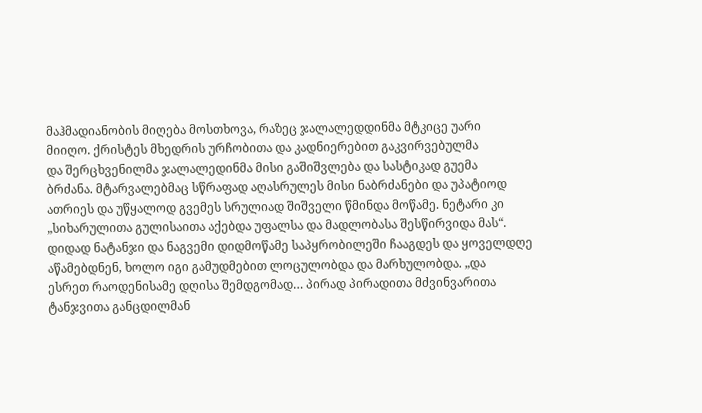მაჰმადიანობის მიღება მოსთხოვა, რაზეც ჯალალედდინმა მტკიცე უარი
მიიღო. ქრისტეს მხედრის ურჩობითა და კადნიერებით გაკვირვებულმა
და შერცხვენილმა ჯალალედინმა მისი გაშიშვლება და სასტიკად გუემა
ბრძანა. მტარვალებმაც სწრაფად აღასრულეს მისი ნაბრძანები და უპატიოდ
ათრიეს და უწყალოდ გვემეს სრულიად შიშველი წმინდა მოწამე. ნეტარი კი
„სიხარულითა გულისაითა აქებდა უფალსა და მადლობასა შესწირვიდა მას“.
დიდად ნატანჯი და ნაგვემი დიდმოწამე საპყრობილეში ჩააგდეს და ყოველდღე
აწამებდნენ, ხოლო იგი გამუდმებით ლოცულობდა და მარხულობდა. „და
ესრეთ რაოდენისამე დღისა შემდგომად… პირად პირადითა მძვინვარითა
ტანჯვითა განცდილმან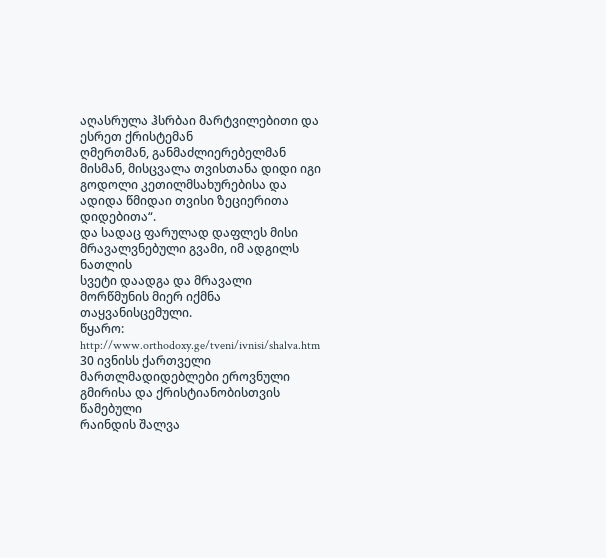აღასრულა ჰსრბაი მარტვილებითი და ესრეთ ქრისტემან
ღმერთმან, განმაძლიერებელმან მისმან, მისცვალა თვისთანა დიდი იგი
გოდოლი კეთილმსახურებისა და ადიდა წმიდაი თვისი ზეციერითა დიდებითა“.
და სადაც ფარულად დაფლეს მისი მრავალვნებული გვამი, იმ ადგილს ნათლის
სვეტი დაადგა და მრავალი მორწმუნის მიერ იქმნა თაყვანისცემული.
წყარო: http://www.orthodoxy.ge/tveni/ivnisi/shalva.htm
30 ივნისს ქართველი
მართლმადიდებლები ეროვნული გმირისა და ქრისტიანობისთვის წამებული
რაინდის შალვა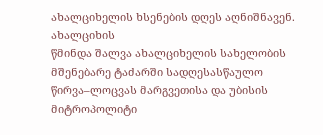ახალციხელის ხსენების დღეს აღნიშნავენ. ახალციხის
წმინდა შალვა ახალციხელის სახელობის მშენებარე ტაძარში სადღესასწაულო
წირვა–ლოცვას მარგვეთისა და უბისის მიტროპოლიტი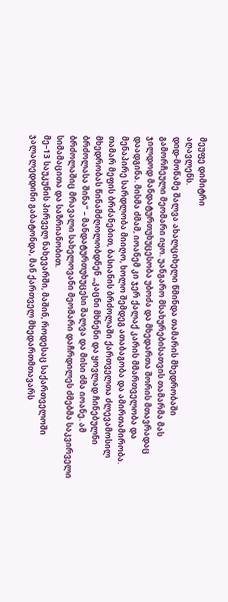მეუფე დიმიტრი
აღავლენს.
დიდ-მოწამე შალვა ახალციხელი წმინდა თამარის მხედრობაში
გამორჩეული მეომარი იყო. უანგარო მსახურებისათვის თამარმა მას
ჯილდოდ მანდატურთუხუცესობა უბოძა და მხედართა შორის მთავრადაც
დაადგინა. მისმა ძმამ, იოანემ კი ჯერ ქალაქ კარის მმართველობა და
მენაპირე სარდლობა მიიღო, ხოლო შემდეგ ათაბაგობა და ამირთამირობა.
თამარ მეფის ბრძანებით, ბასიანის ბრძოლაში ქართველთა ძლევამოსილ
მხედრობას წინამძღოლობდნენ „კაცნი მხნენი და ყოვლად ჩინებულნი
ბრძოლასა შინა“ – მანდატურთუხუცესი შალვა და მისი ძმა იოანე. ამ
ბრძოლაშიც მრავალი სახელოვანი მეომარი დაჩრდილეს ძმებმა საკვირველი
სიმამაცითა და საზრიანობით.
მე–13 საუკუნის პირველ ნახევარში, მაშინ, როდესაც საქართველოში
ჯალალედდინი გაბატონდა, მან ქართველ მხედართმთავარს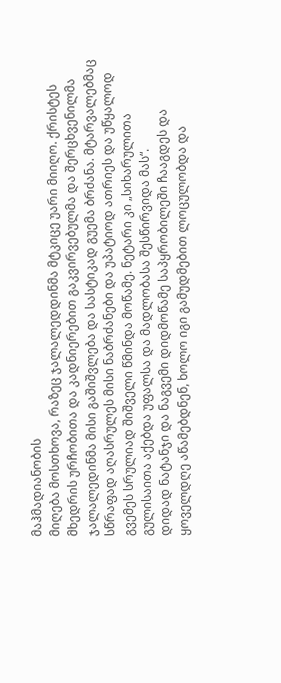მაჰმადიანობის
მიღება მოსთხოვა, რაზეც ჯალალედდინმა მტკიცე უარი მიიღო. ქრისტეს
მხედრის ურჩობითა და კადნიერებით გაკვირვებულმა და შერცხვენილმა
ჯალალედინმა მისი გაშიშვლება და სასტიკად გუემა ბრძანა. მტარვალებმაც
სწრაფად აღასრულეს მისი ნაბრძანები და უპატიოდ ათრიეს და უწყალოდ
გვემეს სრულიად შიშველი წმინდა მოწამე. ნეტარი კი „სიხარულითა
გულისაითა აქებდა უფალსა და მადლობასა შესწირვიდა მას“.
დიდად ნატანჯი და ნაგვემი დიდმოწამე საპყრობილეში ჩააგდეს და
ყოველდღე აწამებდნენ, ხოლო იგი გამუდმებით ლოცულობდა და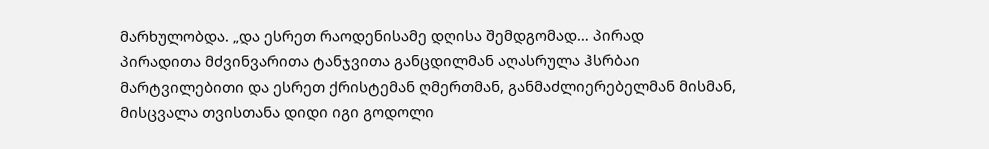მარხულობდა. „და ესრეთ რაოდენისამე დღისა შემდგომად… პირად
პირადითა მძვინვარითა ტანჯვითა განცდილმან აღასრულა ჰსრბაი
მარტვილებითი და ესრეთ ქრისტემან ღმერთმან, განმაძლიერებელმან მისმან,
მისცვალა თვისთანა დიდი იგი გოდოლი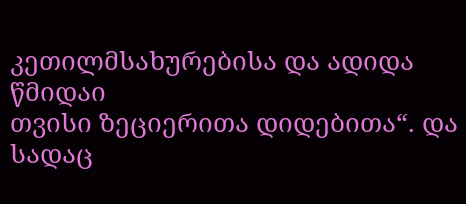კეთილმსახურებისა და ადიდა წმიდაი
თვისი ზეციერითა დიდებითა“. და სადაც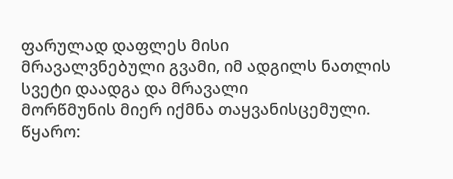ფარულად დაფლეს მისი
მრავალვნებული გვამი, იმ ადგილს ნათლის სვეტი დაადგა და მრავალი
მორწმუნის მიერ იქმნა თაყვანისცემული.
წყარო: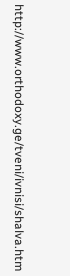http://www.orthodoxy.ge/tveni/ivnisi/shalva.htm